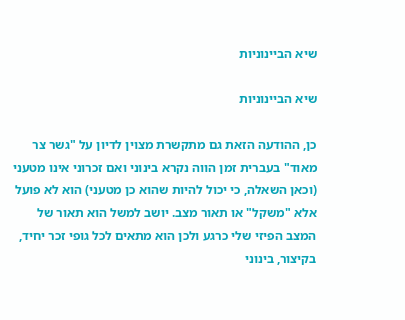שיא הביינוניות

שיא הביינוניות

כן, ההודעה הזאת גם מתקשרת מצוין לדיון על "גשר צר מאוד" בעברית זמן הווה נקרא בינוני ואם זכרוני אינו מטעני (וכאן השאלה, כי יכול להיות שהוא כן מטעני) הוא לא פועל אלא "משקל" או תאור מצב. יושב למשל הוא תאור של המצב הפיזי שלי כרגע ולכן הוא מתאים לכל גופי זכר יחיד, בקיצור, בינוני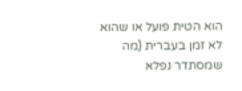הוא הטית פועל או שהוא לא זמן בעברית (מה שמסתדר נפלא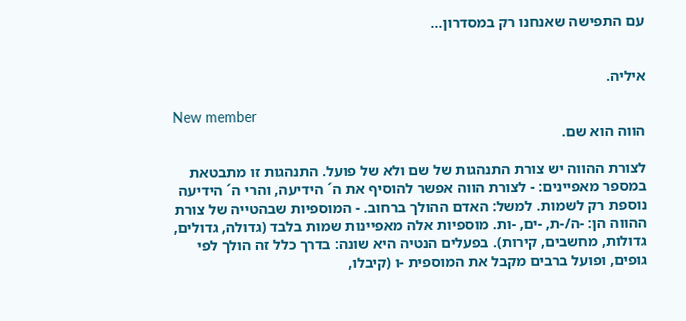עם התפישה שאנחנו רק במסדרון...


איליה.

New member
הווה הוא שם.

לצורת ההווה יש צורת התנהגות של שם ולא של פועל. התנהגות זו מתבטאת במספר מאפיינים: - לצורת הווה אפשר להוסיף את ה´ הידיעה, והרי ה´ הידיעה נוספת רק לשמות. למשל: האדם ההולך ברחוב. - המוספיות שבהטייה של צורת ההווה הן: -ה/-ת, -ים, -ות. מוספיות אלה מאפיינות שמות בלבד (גדולה, גדולים, גדולות, מחשבים, קירות). בפעלים הנטיה היא שונה: בדרך כלל זה הולך לפי גופים, ופועל ברבים מקבל את המוספית -ו (קיבלו,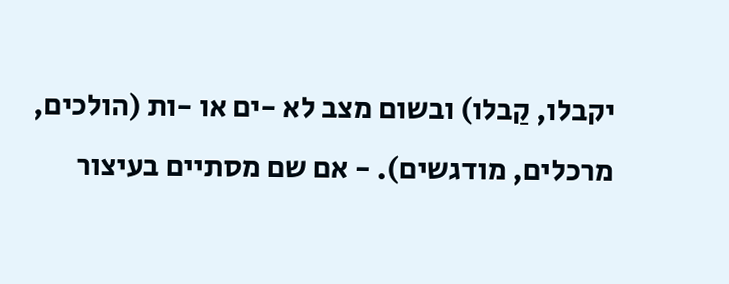יקבלו, קַבלו) ובשום מצב לא -ים או -ות (הולכים, מרכלים, מודגשים). - אם שם מסתיים בעיצור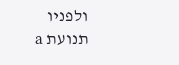ולפניו תנועת a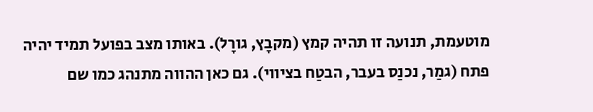מוטעמת, תנועה זו תהיה קמץ (מקבָץ, גורָל). באותו מצב בפועל תמיד יהיה פתח (גמַר, נכנַס בעבר, הבטַח בציווי). גם כאן ההווה מתנהג כמו שם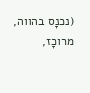(נכנָס בהווה, מרוכָז,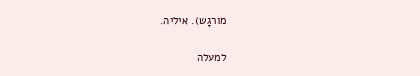מורגָש). איליה.

למעלה